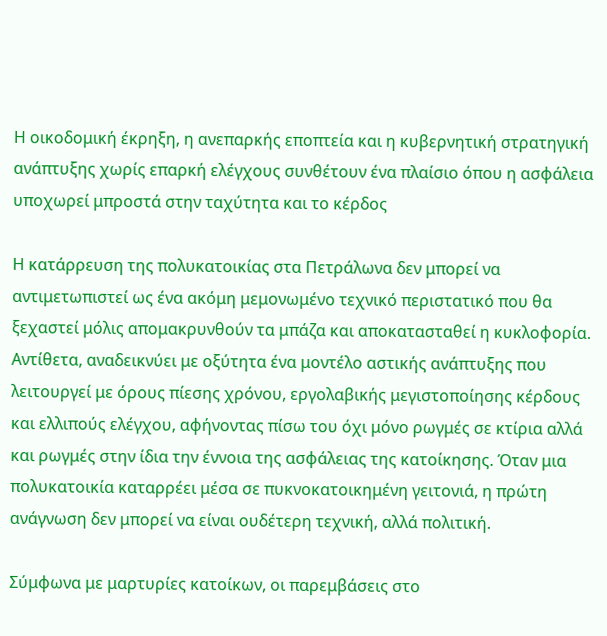Η οικοδομική έκρηξη, η ανεπαρκής εποπτεία και η κυβερνητική στρατηγική ανάπτυξης χωρίς επαρκή ελέγχους συνθέτουν ένα πλαίσιο όπου η ασφάλεια υποχωρεί μπροστά στην ταχύτητα και το κέρδος

Η κατάρρευση της πολυκατοικίας στα Πετράλωνα δεν μπορεί να αντιμετωπιστεί ως ένα ακόμη μεμονωμένο τεχνικό περιστατικό που θα ξεχαστεί μόλις απομακρυνθούν τα μπάζα και αποκατασταθεί η κυκλοφορία. Αντίθετα, αναδεικνύει με οξύτητα ένα μοντέλο αστικής ανάπτυξης που λειτουργεί με όρους πίεσης χρόνου, εργολαβικής μεγιστοποίησης κέρδους και ελλιπούς ελέγχου, αφήνοντας πίσω του όχι μόνο ρωγμές σε κτίρια αλλά και ρωγμές στην ίδια την έννοια της ασφάλειας της κατοίκησης. Όταν μια πολυκατοικία καταρρέει μέσα σε πυκνοκατοικημένη γειτονιά, η πρώτη ανάγνωση δεν μπορεί να είναι ουδέτερη τεχνική, αλλά πολιτική.

Σύμφωνα με μαρτυρίες κατοίκων, οι παρεμβάσεις στο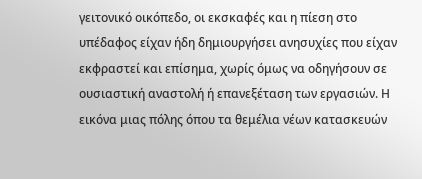γειτονικό οικόπεδο, οι εκσκαφές και η πίεση στο υπέδαφος είχαν ήδη δημιουργήσει ανησυχίες που είχαν εκφραστεί και επίσημα, χωρίς όμως να οδηγήσουν σε ουσιαστική αναστολή ή επανεξέταση των εργασιών. Η εικόνα μιας πόλης όπου τα θεμέλια νέων κατασκευών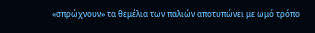«σπρώχνουν» τα θεμέλια των παλιών αποτυπώνει με ωμό τρόπο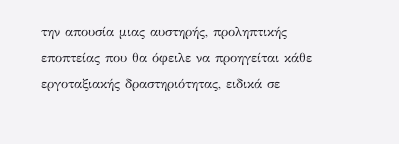την απουσία μιας αυστηρής, προληπτικής εποπτείας που θα όφειλε να προηγείται κάθε εργοταξιακής δραστηριότητας, ειδικά σε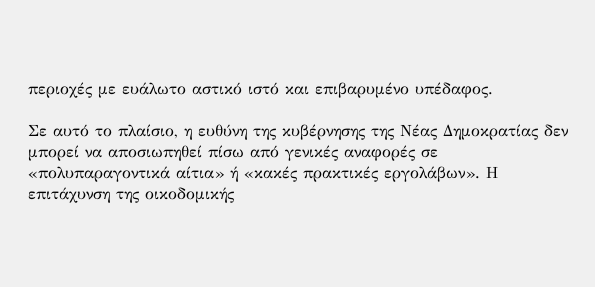περιοχές με ευάλωτο αστικό ιστό και επιβαρυμένο υπέδαφος.

Σε αυτό το πλαίσιο, η ευθύνη της κυβέρνησης της Νέας Δημοκρατίας δεν μπορεί να αποσιωπηθεί πίσω από γενικές αναφορές σε «πολυπαραγοντικά αίτια» ή «κακές πρακτικές εργολάβων». Η επιτάχυνση της οικοδομικής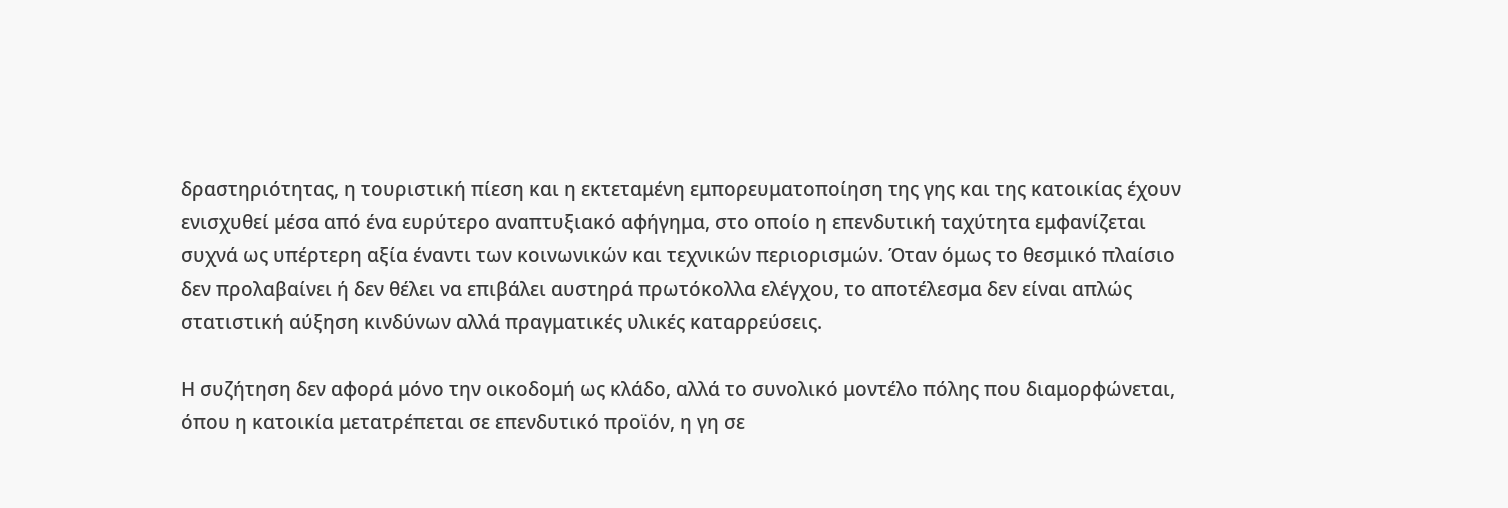δραστηριότητας, η τουριστική πίεση και η εκτεταμένη εμπορευματοποίηση της γης και της κατοικίας έχουν ενισχυθεί μέσα από ένα ευρύτερο αναπτυξιακό αφήγημα, στο οποίο η επενδυτική ταχύτητα εμφανίζεται συχνά ως υπέρτερη αξία έναντι των κοινωνικών και τεχνικών περιορισμών. Όταν όμως το θεσμικό πλαίσιο δεν προλαβαίνει ή δεν θέλει να επιβάλει αυστηρά πρωτόκολλα ελέγχου, το αποτέλεσμα δεν είναι απλώς στατιστική αύξηση κινδύνων αλλά πραγματικές υλικές καταρρεύσεις.

Η συζήτηση δεν αφορά μόνο την οικοδομή ως κλάδο, αλλά το συνολικό μοντέλο πόλης που διαμορφώνεται, όπου η κατοικία μετατρέπεται σε επενδυτικό προϊόν, η γη σε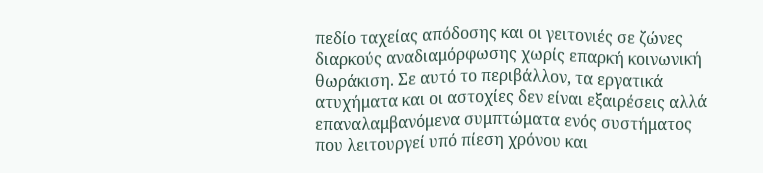πεδίο ταχείας απόδοσης και οι γειτονιές σε ζώνες διαρκούς αναδιαμόρφωσης χωρίς επαρκή κοινωνική θωράκιση. Σε αυτό το περιβάλλον, τα εργατικά ατυχήματα και οι αστοχίες δεν είναι εξαιρέσεις αλλά επαναλαμβανόμενα συμπτώματα ενός συστήματος που λειτουργεί υπό πίεση χρόνου και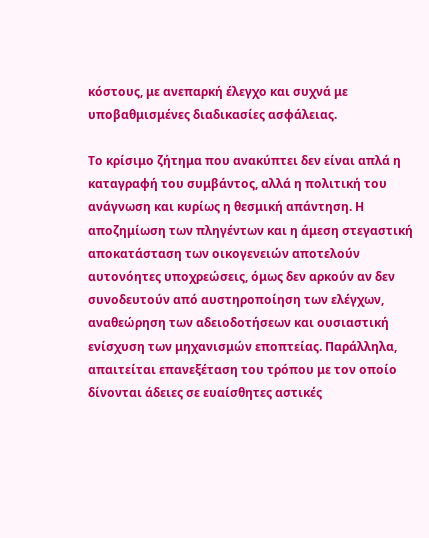κόστους, με ανεπαρκή έλεγχο και συχνά με υποβαθμισμένες διαδικασίες ασφάλειας.

Το κρίσιμο ζήτημα που ανακύπτει δεν είναι απλά η καταγραφή του συμβάντος, αλλά η πολιτική του ανάγνωση και κυρίως η θεσμική απάντηση. Η αποζημίωση των πληγέντων και η άμεση στεγαστική αποκατάσταση των οικογενειών αποτελούν αυτονόητες υποχρεώσεις, όμως δεν αρκούν αν δεν συνοδευτούν από αυστηροποίηση των ελέγχων, αναθεώρηση των αδειοδοτήσεων και ουσιαστική ενίσχυση των μηχανισμών εποπτείας. Παράλληλα, απαιτείται επανεξέταση του τρόπου με τον οποίο δίνονται άδειες σε ευαίσθητες αστικές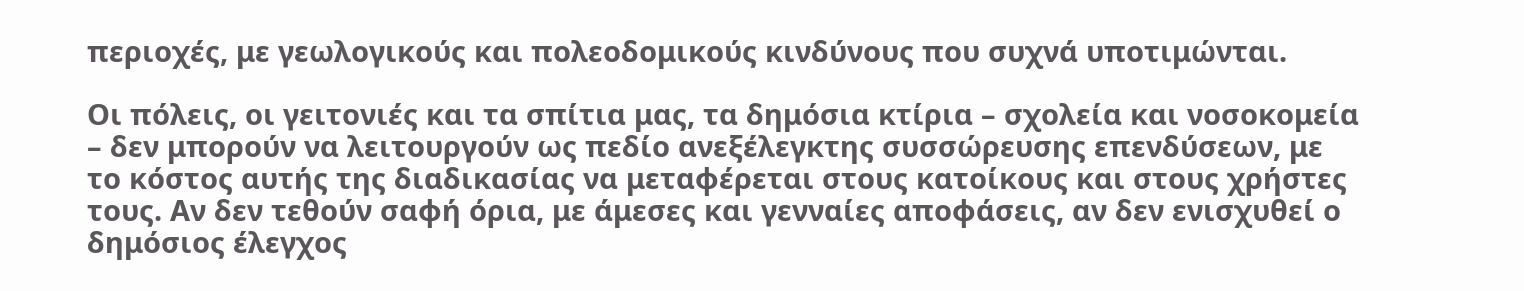περιοχές, με γεωλογικούς και πολεοδομικούς κινδύνους που συχνά υποτιμώνται.

Οι πόλεις, οι γειτονιές και τα σπίτια μας, τα δημόσια κτίρια – σχολεία και νοσοκομεία – δεν μπορούν να λειτουργούν ως πεδίο ανεξέλεγκτης συσσώρευσης επενδύσεων, με το κόστος αυτής της διαδικασίας να μεταφέρεται στους κατοίκους και στους χρήστες τους. Αν δεν τεθούν σαφή όρια, με άμεσες και γενναίες αποφάσεις, αν δεν ενισχυθεί ο δημόσιος έλεγχος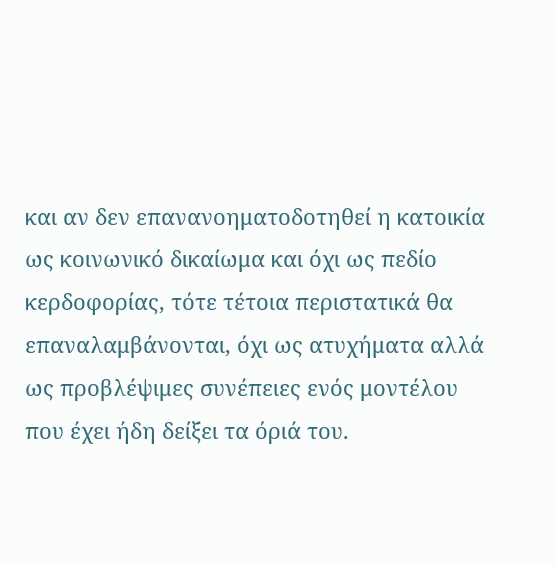και αν δεν επανανοηματοδοτηθεί η κατοικία ως κοινωνικό δικαίωμα και όχι ως πεδίο κερδοφορίας, τότε τέτοια περιστατικά θα επαναλαμβάνονται, όχι ως ατυχήματα αλλά ως προβλέψιμες συνέπειες ενός μοντέλου που έχει ήδη δείξει τα όριά του.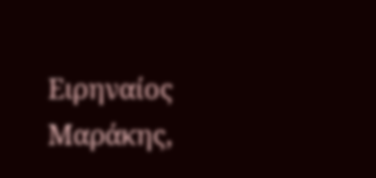Ειρηναίος Μαράκης,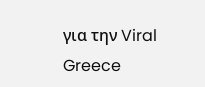για την Viral Greece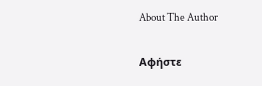About The Author

Αφήστε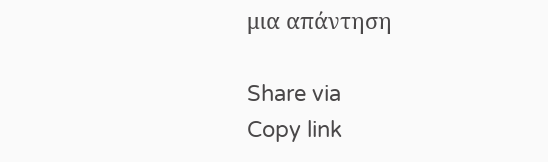μια απάντηση

Share via
Copy link